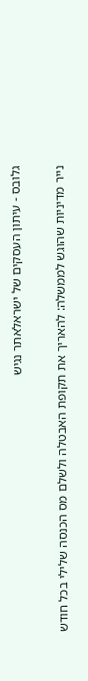גלובס - עיתון העסקים של ישראלאתר נגיש

נייר מדיניות שהוגש לממשלה: להאריך את תקופת האבטלה ולשלם מס הכנסה שלילי בכל חודש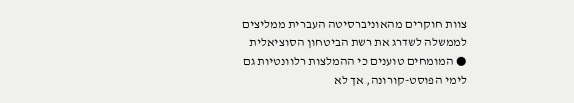צוות חוקרים מהאוניברסיטה העברית ממליצים לממשלה לשדרג את רשת הביטחון הסוציאלית ● המומחים טוענים כי ההמלצות רלוונטיות גם לימי הפוסט-קורונה, אך לא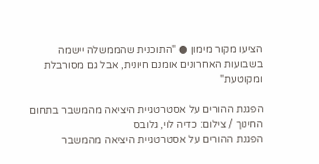הציעו מקור מימון ● "התוכנית שהממשלה יישמה בשבועות האחרונים אומנם חיונית, אבל גם מסורבלת ומקוטעת"

הפגנת ההורים על אסטרטגיית היציאה מהמשבר בתחום החינוך / צילום: כדיה לוי, גלובס
הפגנת ההורים על אסטרטגיית היציאה מהמשבר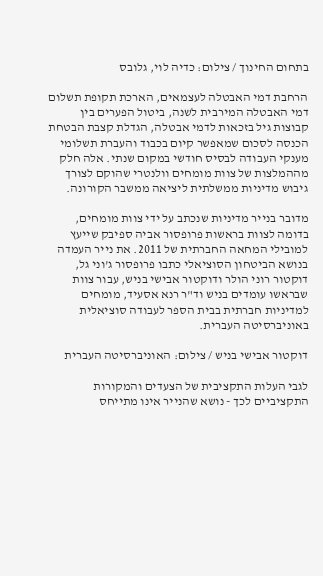בתחום החינוך / צילום: כדיה לוי, גלובס

הרחבת דמי האבטלה לעצמאים, הארכת תקופת תשלום דמי האבטלה המירבית לשנה, ביטול הפערים בין קבוצות גיל בזכאות לדמי אבטלה, הגדלת קצבת הבטחת הכנסה לסכום שמאפשר קיום בכבוד והעברת תשלומי מענקי העבודה לבסיס חודשי במקום שנתי. אלה חלק מההמלצות של צוות מומחים וולנטרי שהוקם לצורך גיבוש מדיניות ממשלתית ליציאה ממשבר הקורונה.

מדובר בנייר מדיניות שנכתב על ידי צוות מומחים, בדומה לצוות בראשות פרופסור אביה ספיבק שייעץ למובילי המחאה החברתית של 2011. את נייר העמדה בנושא הביטחון הסוציאלי כתבו פרופסור ג'וני גל, דוקטור רוני הולר ודוקטור אבישי בניש, עבור צוות שבראשו עומדים בניש וד"ר רנא אסעיד, מומחים למדיניות חברתית בבית הספר לעבודה סוציאלית באוניברסיטה העברית.

דוקטור אבישי בניש / צילום: האוניברסיטה העברית

לגבי העלות התקציבית של הצעדים והמקורות התקציביים לכך - נושא שהנייר אינו מתייחס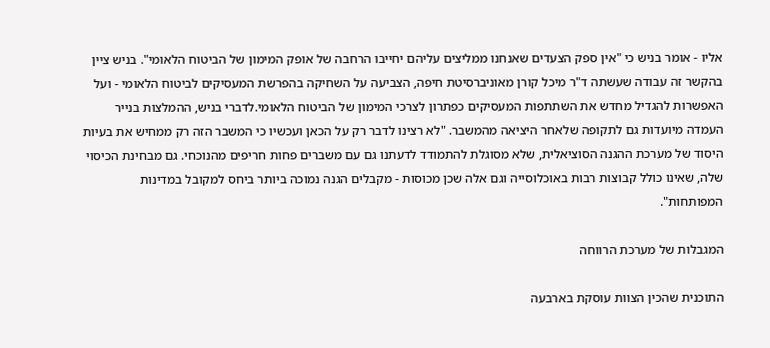אליו - אומר בניש כי "אין ספק הצעדים שאנחנו ממליצים עליהם יחייבו הרחבה של אופק המימון של הביטוח הלאומי". בניש ציין בהקשר זה עבודה שעשתה ד"ר מיכל קורן מאוניברסיטת חיפה, הצביעה על השחיקה בהפרשת המעסיקים לביטוח הלאומי - ועל האפשרות להגדיל מחדש את השתתפות המעסיקים כפתרון לצרכי המימון של הביטוח הלאומי.לדברי בניש, ההמלצות בנייר העמדה מיועדות גם לתקופה שלאחר היציאה מהמשבר. "לא רצינו לדבר רק על הכאן ועכשיו כי המשבר הזה רק ממחיש את בעיות היסוד של מערכת ההגנה הסוציאלית, שלא מסוגלת להתמודד לדעתנו גם עם משברים פחות חריפים מהנוכחי. גם מבחינת הכיסוי שלה, שאינו כולל קבוצות רבות באוכלוסייה וגם אלה שכן מכוסות - מקבלים הגנה נמוכה ביותר ביחס למקובל במדינות המפותחות".

המגבלות של מערכת הרווחה

התוכנית שהכין הצוות עוסקת בארבעה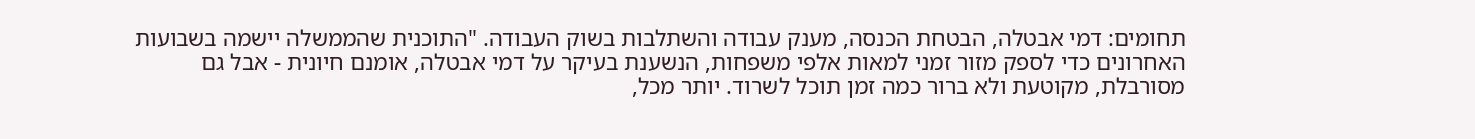תחומים: דמי אבטלה, הבטחת הכנסה, מענק עבודה והשתלבות בשוק העבודה. "התוכנית שהממשלה יישמה בשבועות האחרונים כדי לספק מזור זמני למאות אלפי משפחות, הנשענת בעיקר על דמי אבטלה, אומנם חיונית - אבל גם מסורבלת, מקוטעת ולא ברור כמה זמן תוכל לשרוד. יותר מכל,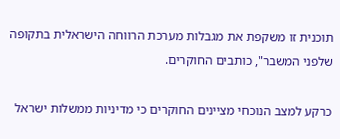תוכנית זו משקפת את מגבלות מערכת הרווחה הישראלית בתקופה שלפני המשבר", כותבים החוקרים.

כרקע למצב הנוכחי מציינים החוקרים כי מדיניות ממשלות ישראל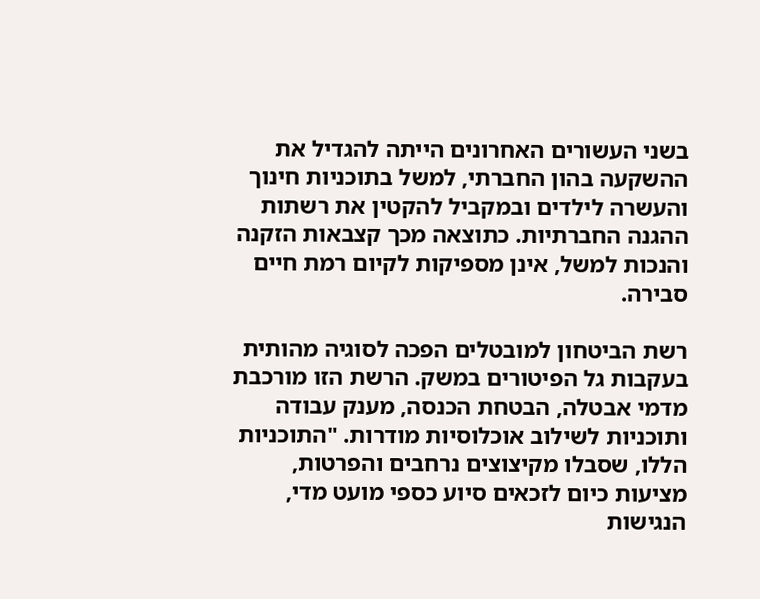בשני העשורים האחרונים הייתה להגדיל את ההשקעה בהון החברתי, למשל בתוכניות חינוך והעשרה לילדים ובמקביל להקטין את רשתות ההגנה החברתיות. כתוצאה מכך קצבאות הזקנה והנכות למשל, אינן מספיקות לקיום רמת חיים סבירה.

רשת הביטחון למובטלים הפכה לסוגיה מהותית בעקבות גל הפיטורים במשק. הרשת הזו מורכבת מדמי אבטלה, הבטחת הכנסה, מענק עבודה ותוכניות לשילוב אוכלוסיות מודרות. "התוכניות הללו, שסבלו מקיצוצים נרחבים והפרטות, מציעות כיום לזכאים סיוע כספי מועט מדי, הנגישות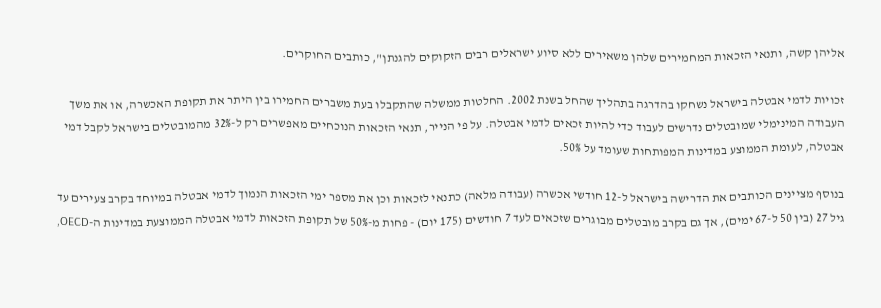אליהן קשה, ותנאי הזכאות המחמירים שלהן משאירים ללא סיוע ישראלים רבים הזקוקים להגנתן", כותבים החוקרים.

זכויות לדמי אבטלה בישראל נשחקו בהדרגה בתהליך שהחל בשנת 2002. החלטות ממשלה שהתקבלו בעת משברים החמירו בין היתר את תקופת האכשרה, או את משך העבודה המינימלי שמובטלים נדרשים לעבוד כדי להיות זכאים לדמי אבטלה. על פי הנייר, תנאי הזכאות הנוכחיים מאפשרים רק ל-32% מהמובטלים בישראל לקבל דמי אבטלה, לעומת הממוצע במדינות המפותחות שעומד על 50%.

בנוסף מציינים הכותבים את הדרישה בישראל ל-12 חודשי אכשרה (עבודה מלאה) כתנאי לזכאות וכן את מספר ימי הזכאות הנמוך לדמי אבטלה במיוחד בקרב צעירים עד גיל 27 (בין 50 ל-67 ימים), אך גם בקרב מובטלים מבוגרים שזכאים לעד 7 חודשים (175 יום) - פחות מ-50% של תקופת הזכאות לדמי אבטלה הממוצעת במדינות ה-OECD,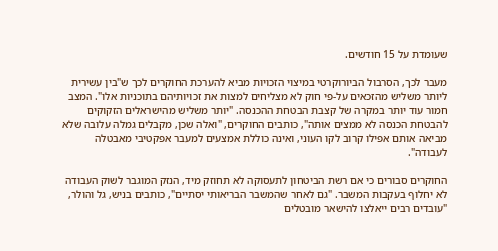שעומדת על 15 חודשים.

מעבר לכך, הסרבול הביורוקרטי במיצוי הזכויות מביא להערכת החוקרים לכך ש"בין עשירית ליותר משליש מהזכאים על-פי חוק לא מצליחים למצות את זכויותיהם בתוכניות אלו". המצב חמור עוד יותר במקרה של קצבת הבטחת ההכנסה. "יותר משליש מהישראלים הזקוקים להבטחת הכנסה לא ממצים אותה", כותבים החוקרים, "ואלה שכן, מקבלים גמלה עלובה שלא מביאה אותם אפילו קרוב לקו העוני, ואינה כוללת אמצעים למעבר אפקטיבי מאבטלה לעבודה".

החוקרים סבורים כי אם רשת הביטחון לתעסוקה לא תחוזק מיד, הנזק המוגבר לשוק העבודה לא יחלוף בעקבות המשבר. "גם לאחר שהמשבר הבריאותי יסתיים", כותבים בניש, גל והולר, "עובדים רבים ייאלצו להישאר מובטלים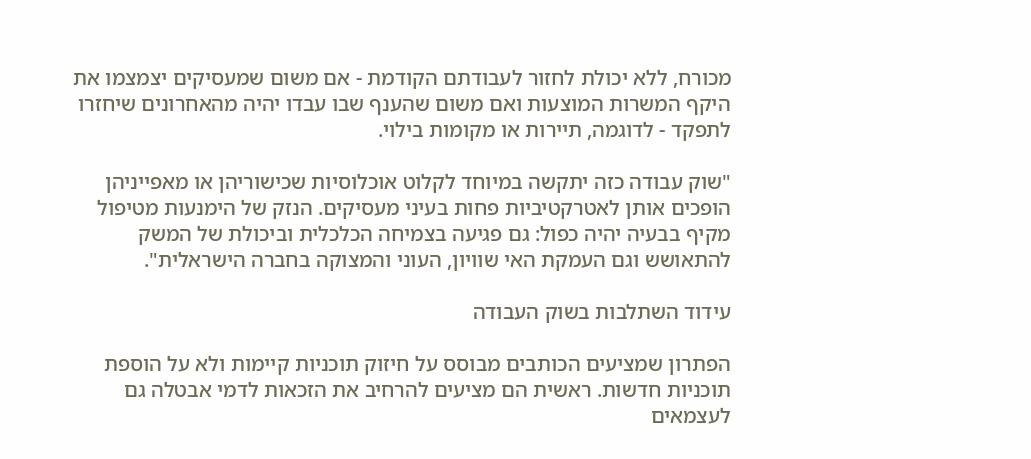מכורח, ללא יכולת לחזור לעבודתם הקודמת - אם משום שמעסיקים יצמצמו את היקף המשרות המוצעות ואם משום שהענף שבו עבדו יהיה מהאחרונים שיחזרו לתפקד - לדוגמה, תיירות או מקומות בילוי.

"שוק עבודה כזה יתקשה במיוחד לקלוט אוכלוסיות שכישוריהן או מאפייניהן הופכים אותן לאטרקטיביות פחות בעיני מעסיקים. הנזק של הימנעות מטיפול מקיף בבעיה יהיה כפול: גם פגיעה בצמיחה הכלכלית וביכולת של המשק להתאושש וגם העמקת האי שוויון, העוני והמצוקה בחברה הישראלית".

עידוד השתלבות בשוק העבודה

הפתרון שמציעים הכותבים מבוסס על חיזוק תוכניות קיימות ולא על הוספת תוכניות חדשות. ראשית הם מציעים להרחיב את הזכאות לדמי אבטלה גם לעצמאים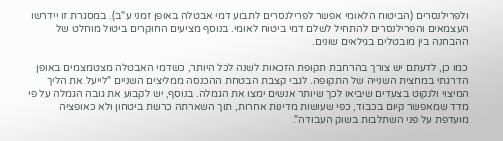ולפרילנסרים (הביטוח הלאומי אפשר לפרילנסרים לתבוע דמי אבטלה באופן זמני ע"ב). במסגרת זו יידרשו העצמאים והפרילנסרים להתחיל לשלם דמי ביטוח לאומי. בנוסף מציעים החוקרים ביטול מוחלט של ההבחנה בין מובטלים בגילאים שונים.

כמו כן, לדעתם יש צורך בהרחבת תקופת הזכאות לשנה לכל היותר, כשדמי האבטלה מצטמצמים באופן הדרגתי במחצית השנייה של התקופה. לגבי קצבת הבטחת ההכנסה ממליצים השניים "לייעל את הליך המיצוי ולנקוט בצעדים שיביאו לכך שיותר אנשים ימצו את הגמלה. בנוסף, יש לקבוע את גובה הגמלה על פי מדד שמאפשר קיום בכבוד, כפי שעושות מדינות אחרות, תוך השארתה כרשת ביטחון ולא כאופציה מועדפת על פני השתלבות בשוק העבודה".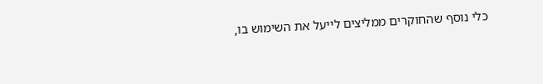כלי נוסף שהחוקרים ממליצים לייעל את השימוש בו,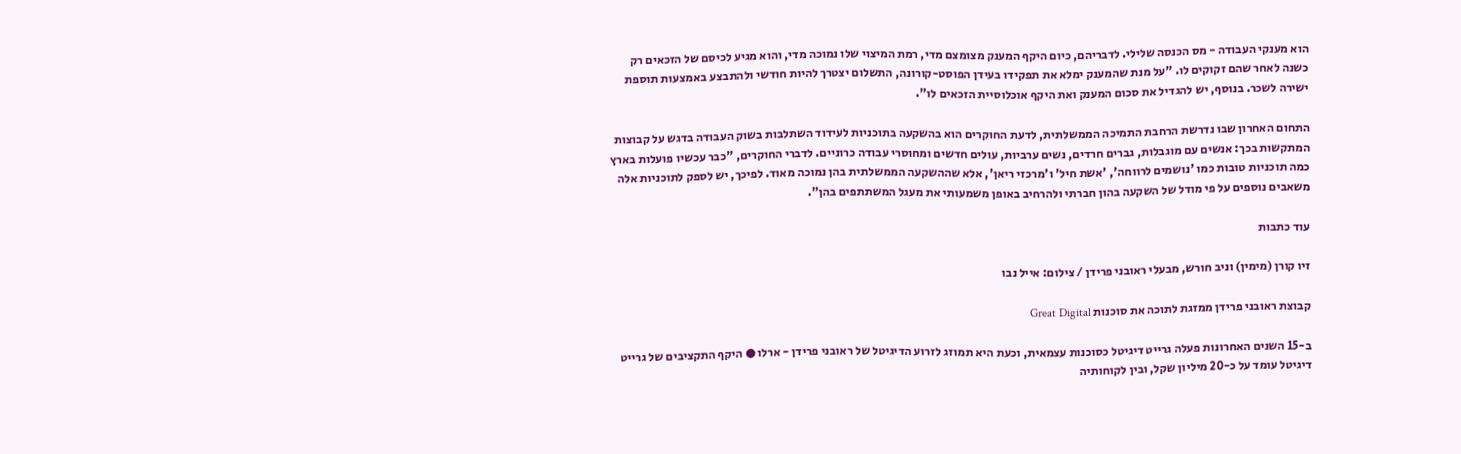הוא מענקי העבודה - מס הכנסה שלילי. לדבריהם, כיום היקף המענק מצומצם מדי, רמת המיצוי שלו נמוכה מדי, והוא מגיע לכיסם של הזכאים רק כשנה לאחר שהם זקוקים לו. "על מנת שהמענק ימלא את תפקידו בעידן הפוסט-קורונה, התשלום יצטרך להיות חודשי ולהתבצע באמצעות תוספת ישירה לשכר. בנוסף, יש להגדיל את סכום המענק ואת היקף אוכלוסיית הזכאים לו".

התחום האחרון שבו נדרשת הרחבת התמיכה הממשלתית, לדעת החוקרים הוא בהשקעה בתוכניות לעידוד השתלבות בשוק העבודה בדגש על קבוצות המתקשות בכך: אנשים עם מוגבלות, גברים חרדים, נשים ערביות, עולים חדשים ומחוסרי עבודה כרוניים. לדברי החוקרים, "כבר עכשיו פועלות בארץ כמה תוכניות טובות כמו 'נושמים לרווחה', 'אשת חיל' ו'מרכזי ריאן', אלא שההשקעה הממשלתית בהן נמוכה מאוד. לפיכך, יש לספק לתוכניות אלה משאבים נוספים על פי מודל של השקעה בהון חברתי ולהרחיב באופן משמעותי את מעגל המשתתפים בהן".

עוד כתבות

זיו קורן (מימין) וניב חורש, מבעלי ראובני פרידן / צילום: אייל נבו

קבוצת ראובני פרידן ממזגת לתוכה את סוכנות Great Digital

ב-15 השנים האחרונות פעלה גרייט דיגיטל כסוכנות עצמאית, וכעת היא תמוזג לזרוע הדיגיטל של ראובני פרידן - ארלו ● היקף התקציבים של גרייט דיגיטל עומד על כ-20 מיליון שקל, ובין לקוחותיה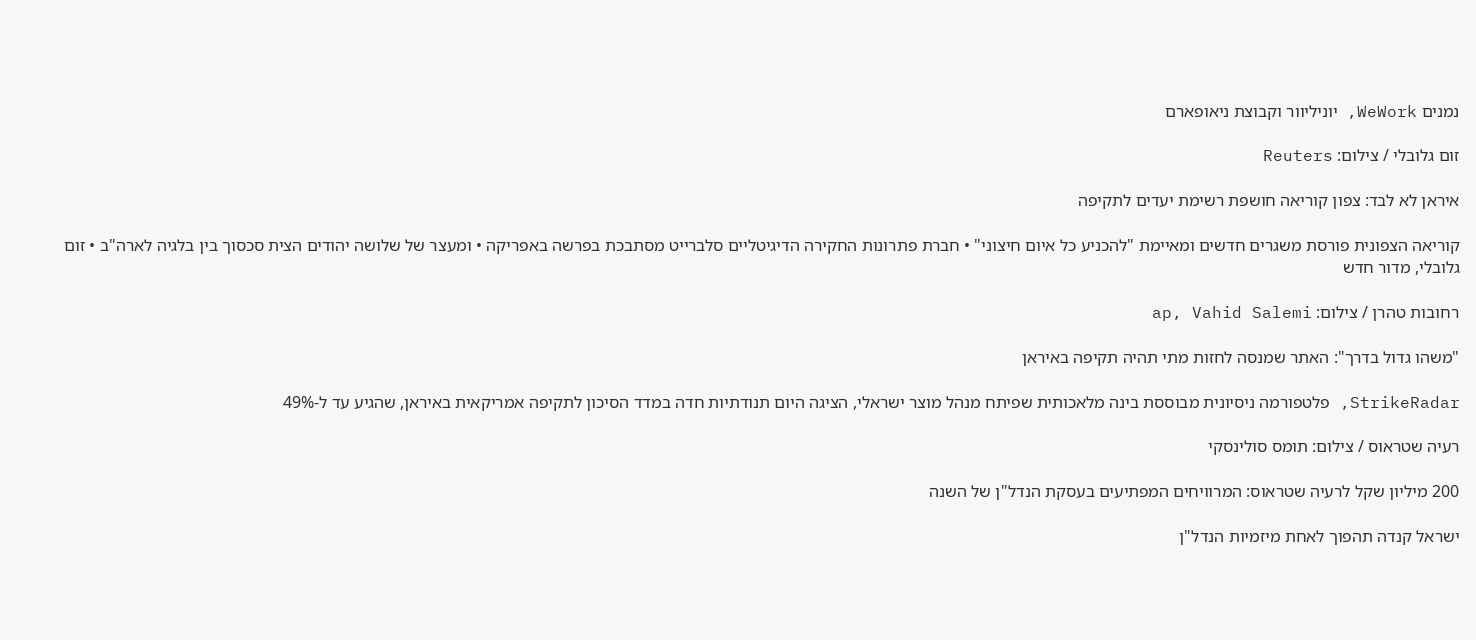נמנים WeWork, יוניליוור וקבוצת ניאופארם

זום גלובלי / צילום: Reuters

איראן לא לבד: צפון קוריאה חושפת רשימת יעדים לתקיפה

קוריאה הצפונית פורסת משגרים חדשים ומאיימת "להכניע כל איום חיצוני" • חברת פתרונות החקירה הדיגיטליים סלברייט מסתבכת בפרשה באפריקה • ומעצר של שלושה יהודים הצית סכסוך בין בלגיה לארה"ב • זום גלובלי, מדור חדש

רחובות טהרן / צילום: ap, Vahid Salemi

"משהו גדול בדרך": האתר שמנסה לחזות מתי תהיה תקיפה באיראן

StrikeRadar, פלטפורמה ניסיונית מבוססת בינה מלאכותית שפיתח מנהל מוצר ישראלי, הציגה היום תנודתיות חדה במדד הסיכון לתקיפה אמריקאית באיראן, שהגיע עד ל-49%

רעיה שטראוס / צילום: תומס סולינסקי

200 מיליון שקל לרעיה שטראוס: המרוויחים המפתיעים בעסקת הנדל"ן של השנה

ישראל קנדה תהפוך לאחת מיזמיות הנדל"ן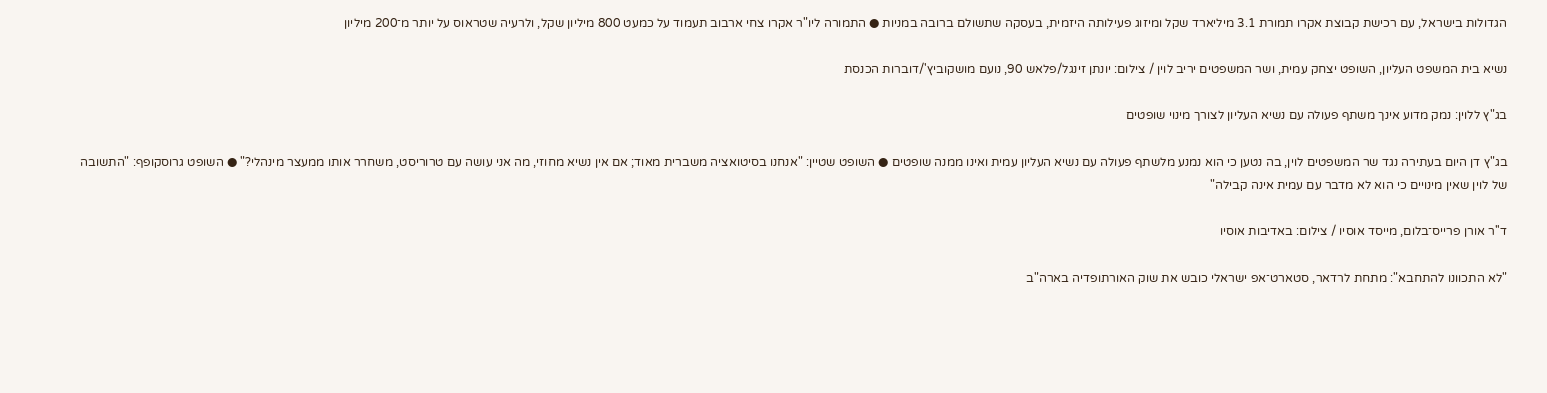הגדולות בישראל, עם רכישת קבוצת אקרו תמורת 3.1 מיליארד שקל ומיזוג פעילותה היזמית, בעסקה שתשולם ברובה במניות ● התמורה ליו"ר אקרו צחי ארבוב תעמוד על כמעט 800 מיליון שקל, ולרעיה שטראוס על יותר מ־200 מיליון

נשיא בית המשפט העליון, השופט יצחק עמית, ושר המשפטים יריב לוין / צילום: יונתן זינגל/פלאש 90, נועם מושקוביץ'/דוברות הכנסת

בג"ץ ללוין: נמק מדוע אינך משתף פעולה עם נשיא העליון לצורך מינוי שופטים

בג"ץ דן היום בעתירה נגד שר המשפטים לוין, בה נטען כי הוא נמנע מלשתף פעולה עם נשיא העליון עמית ואינו ממנה שופטים ● השופט שטיין: "אנחנו בסיטואציה משברית מאוד; אם אין נשיא מחוזי, מה אני עושה עם טרוריסט, משחרר אותו ממעצר מינהלי?" ● השופט גרוסקופף: "התשובה של לוין שאין מינויים כי הוא לא מדבר עם עמית אינה קבילה"

ד''ר אורן פרייס־בלום, מייסד אוסיו / צילום: באדיבות אוסיו

"לא התכוונו להתחבא": מתחת לרדאר, סטארט־אפ ישראלי כובש את שוק האורתופדיה בארה"ב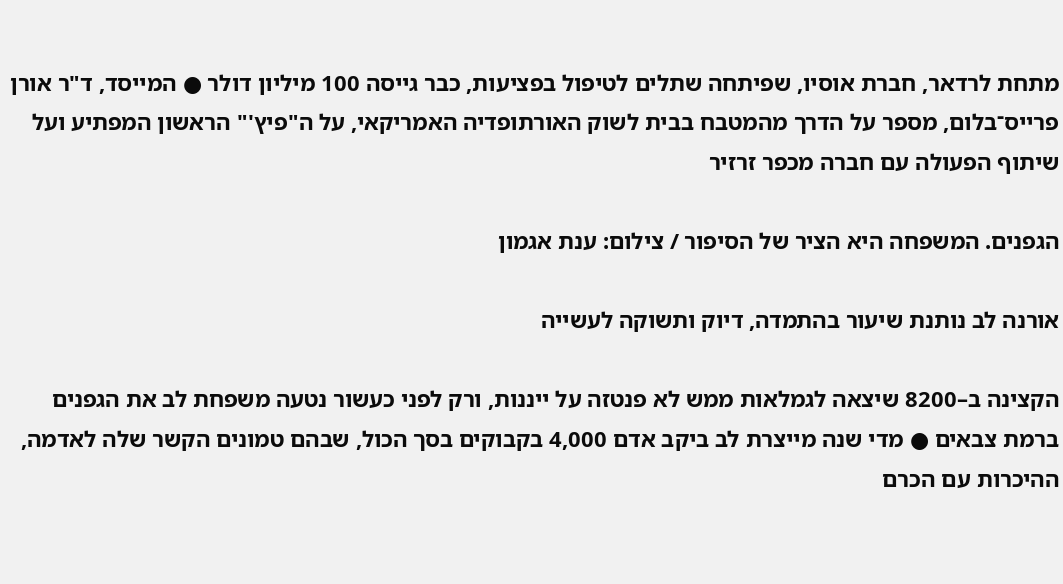מתחת לרדאר, חברת אוסיו, שפיתחה שתלים לטיפול בפציעות, כבר גייסה 100 מיליון דולר ● המייסד, ד"ר אורן פרייס־בלום, מספר על הדרך מהמטבח בבית לשוק האורתופדיה האמריקאי, על ה"פיץ'" הראשון המפתיע ועל שיתוף הפעולה עם חברה מכפר זרזיר

הגפנים. המשפחה היא הציר של הסיפור / צילום: ענת אגמון

אורנה לב נותנת שיעור בהתמדה, דיוק ותשוקה לעשייה

הקצינה ב–8200 שיצאה לגמלאות ממש לא פנטזה על ייננות, ורק לפני כעשור נטעה משפחת לב את הגפנים ברמת צבאים ● מדי שנה מייצרת לב ביקב אדם 4,000 בקבוקים בסך הכול, שבהם טמונים הקשר שלה לאדמה, ההיכרות עם הכרם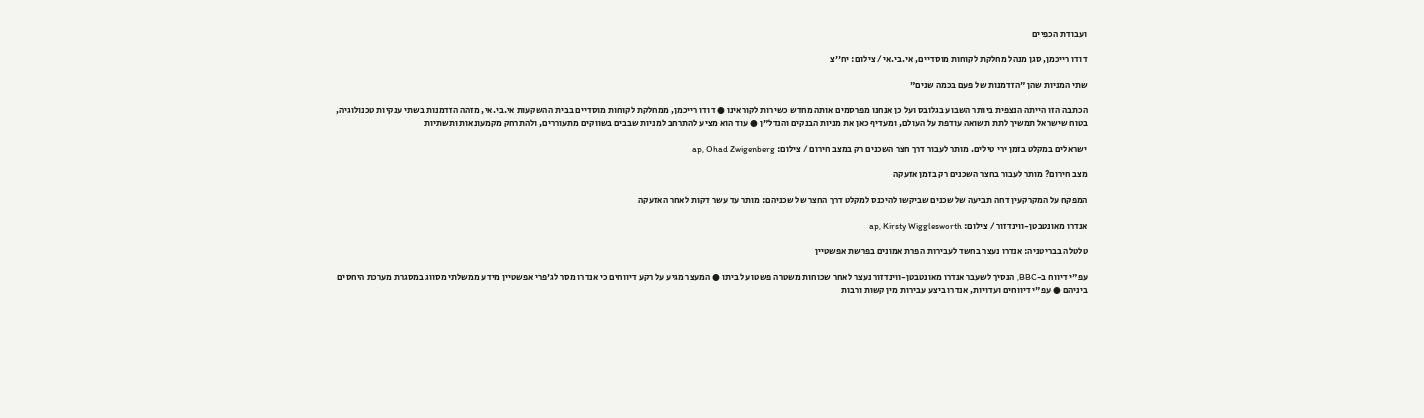ועבודת הכפיים

דודו רייכמן, סגן מנהל מחלקת לקוחות מוסדיים, אי.בי.אי / צילום: יח''צ

שתי המניות שהן "הזדמנות של פעם בכמה שנים"

הכתבה הזו הייתה הנצפית ביותר השבוע בגלובס ועל כן אנחנו מפרסמים אותה מחדש כשירות לקוראינו ● דודו רייכמן, ממחלקת לקוחות מוסדיים בבית ההשקעות אי.בי.אי, מזהה הזדמנות בשתי ענקיות טכנולוגיה, בטוח שישראל תמשיך לתת תשואה עודפת על העולם, ומעדיף כאן את מניות הבנקים והנדל"ן ● עוד הוא מציע להתרחב למניות שבבים בשווקים מתעוררים, ולהתרחק מקמעונאות ותשתיות

ישראלים במקלט בזמן ירי טילים. מותר לעבור דרך חצר השכנים רק במצב חירום / צילום: ap, Ohad Zwigenberg

מצב חירום? מותר לעבור בחצר השכנים רק בזמן אזעקה

המפקח על המקרקעין דחה תביעה של שכנים שביקשו להיכנס למקלט דרך החצר של שכניהם: מותר עד עשר דקות לאחר האזעקה

אנדרו מאונטבטן-ווינדזור / צילום: ap, Kirsty Wigglesworth

טלטלה בבריטניה: אנדרו נעצר בחשד לעבירות הפרת אמונים בפרשת אפשטיין

עפ"י דיווח ב-BBC, הנסיך לשעבר אנדרו מאונטבטן-ווינדזור נעצר לאחר שכוחות משטרה פשטו על ביתו ● המעצר מגיע על רקע דיווחים כי אנדרו מסר לג'פרי אפשטיין מידע ממשלתי מסווג במסגרת מערכת היחסים ביניהם ● עפ"י דיווחים ועדויות, אנדרו ביצע עבירות מין קשות ורבות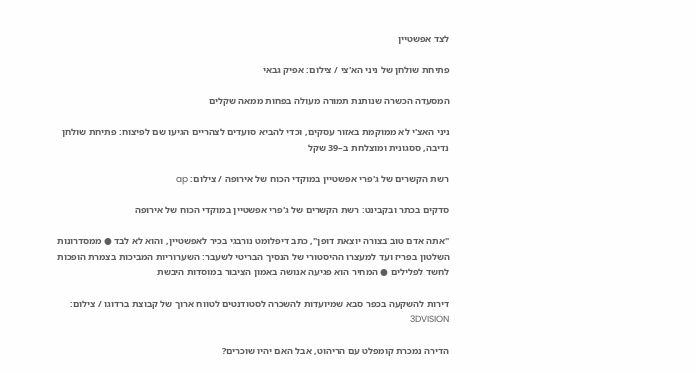לצד אפשטיין

פתיחת שולחן של ניני הא'צי / צילום: אפיק גבאי

המסעדה הכשרה שנותנת תמורה מעולה בפחות ממאה שקלים

ניני האצ'י לא ממוקמת באזור עסקים, וכדי להביא סועדים לצהריים הגיעו שם לפיצוח: פתיחת שולחן נדיבה, ססגונית ומוצלחת ב–39 שקל

רשת הקשרים של ג'פרי אפשטיין במוקדי הכוח של אירופה / צילום: ap

סדקים בכתר ובקבינט: רשת הקשרים של ג'פרי אפשטיין במוקדי הכוח של אירופה

"אתה אדם טוב בצורה יוצאת דופן", כתב דיפלומט נורבגי בכיר לאפשטיין, והוא לא לבד ● ממסדרונות השלטון בפריז ועד למעצרו ההיסטורי של הנסיך הבריטי לשעבר: השערוריות המביכות בצמרת הופכות לחשד לפלילים ● המחיר הוא פגיעה אנושה באמון הציבור במוסדות היבשת

דירות להשקעה בכפר סבא שמיועדות להשכרה לסטודנטים לטווח ארוך של קבוצת ברדוגו / צילום: 3DVISION

הדירה נמכרת קומפלט עם הריהוט, אבל האם יהיו שוכרים?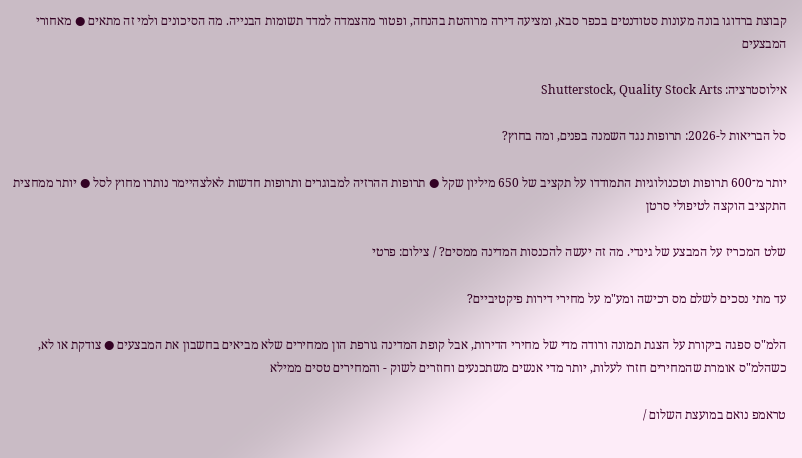קבוצת ברדוגו בונה מעונות סטודנטים בכפר סבא, ומציעה דירה מרוהטת בהנחה, ופטור מהצמדה למדד תשומות הבנייה. מה הסיכונים ולמי זה מתאים ● מאחורי המבצעים

אילוסטרציה: Shutterstock, Quality Stock Arts

סל הבריאות ל-2026: תרופות נגד השמנה בפנים, ומה בחוץ?

יותר מ־600 תרופות וטכנולוגיות התמודדו על תקציב של 650 מיליון שקל ● תרופות ההרזיה למבוגרים ותרופות חדשות לאלצהיימר נותרו מחוץ לסל ● יותר ממחצית התקציב הוקצה לטיפולי סרטן

שלט המכריז על המבצע של גינדי. מה זה יעשה להכנסות המדינה ממסים? / צילום: פרטי

עד מתי נסכים לשלם מס רכישה ומע"מ על מחירי דירות פיקטיביים?

הלמ"ס ספגה ביקורת על הצגת תמונה ורודה מדי של מחירי הדירות, אבל קופת המדינה גורפת הון ממחירים שלא מביאים בחשבון את המבצעים ● צודקת או לא, כשהלמ"ס אומרת שהמחירים חזרו לעלות, יותר מדי אנשים משתכנעים וחוזרים לשוק - והמחירים טסים ממילא

טראמפ נואם במועצת השלום /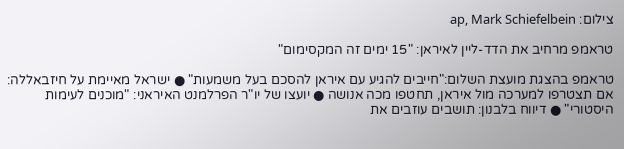צילום: ap, Mark Schiefelbein

טראמפ מרחיב את הדד-ליין לאיראן: "15 ימים זה המקסימום"

טראמפ בהצגת מועצת השלום:"חייבים להגיע עם איראן להסכם בעל משמעות" ● ישראל מאיימת על חיזבאללה: אם תצטרפו למערכה מול איראן, תחטפו מכה אנושה ● יועצו של יו"ר הפרלמנט האיראני: "מוכנים לעימות היסטורי" ● דיווח בלבנון: תושבים עוזבים את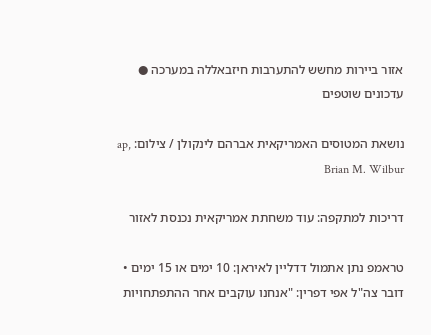אזור ביירות מחשש להתערבות חיזבאללה במערכה ● עדכונים שוטפים

נושאת המטוסים האמריקאית אברהם לינקולן / צילום: ap, Brian M. Wilbur

דריכות למתקפה: עוד משחתת אמריקאית נכנסת לאזור

טראמפ נתן אתמול דדליין לאיראן: 10 ימים או 15 ימים • דובר צה"ל אפי דפרין: "אנחנו עוקבים אחר ההתפתחויות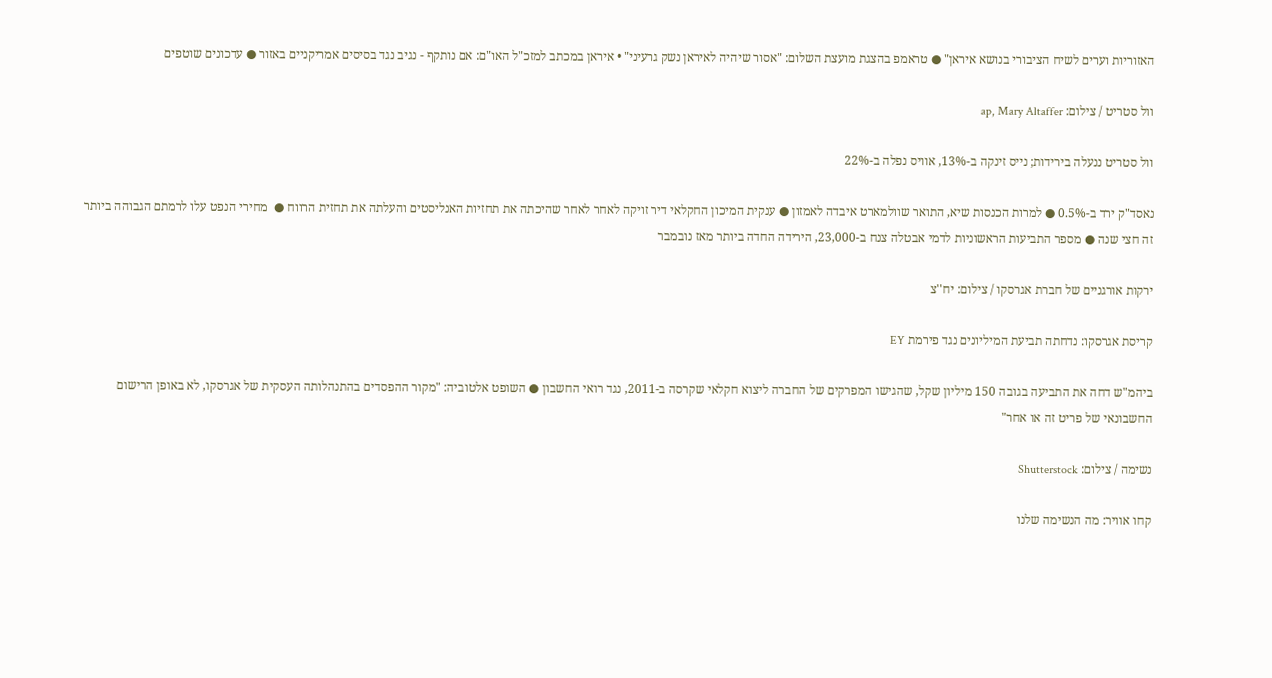האזוריות וערים לשיח הציבורי בנושא איראן" ● טראמפ בהצגת מועצת השלום: "אסור שיהיה לאיראן נשק גרעיני" • איראן במכתב למזכ"ל האו"ם: אם נותקף - נגיב נגד בסיסים אמריקניים באזור ● עדכונים שוטפים

וול סטריט / צילום: ap, Mary Altaffer

וול סטריט ננעלה בירידות; נייס זינקה ב-13%, אוויס נפלה ב-22%

נאסד"ק ירד ב-0.5% ● למרות הכנסות שיא, התואר שוולמארט איבדה לאמזון ● ענקית המיכון החקלאי דיר זויקה לאחר לאחר שהיכתה את תחזיות האנליסטים והעלתה את תחזית הרווח ●  מחירי הנפט עלו לרמתם הגבוהה ביותר זה חצי שנה ● מספר התביעות הראשוניות לדמי אבטלה צנח ב-23,000, הירידה החדה ביותר מאז נובמבר

ירקות אורגניים של חברת אגרסקו / צילום: יח''צ

קריסת אגרסקו: נדחתה תביעת המיליונים נגד פירמת EY

ביהמ"ש דחה את התביעה בגובה 150 מיליון שקל, שהגישו המפרקים של החברה ליצוא חקלאי שקרסה ב-2011, נגד רואי החשבון ● השופט אלטוביה: "מקור ההפסדים בהתנהלותה העסקית של אגרסקו, לא באופן הרישום החשבונאי של פריט זה או אחר"

נשימה / צילום: Shutterstock

קחו אוויר: מה הנשימה שלנו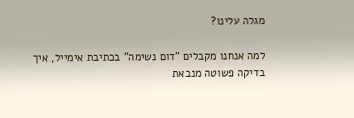מגלה עלינו?

למה אנחנו מקבלים "דום נשימה" בכתיבת אימייל, איך בדיקה פשוטה מנבאת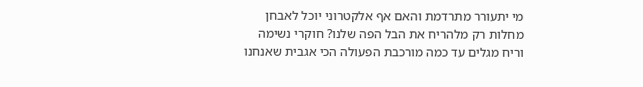מי יתעורר מתרדמת והאם אף אלקטרוני יוכל לאבחן מחלות רק מלהריח את הבל הפה שלנו? חוקרי נשימה וריח מגלים עד כמה מורכבת הפעולה הכי אגבית שאנחנו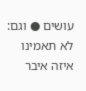עושים ● וגם: לא תאמינו איזה איבר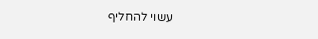עשוי להחליף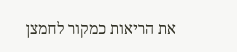את הריאות כמקור לחמצן